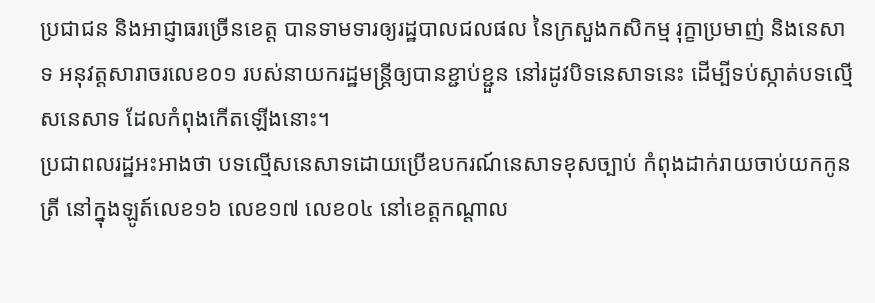ប្រជាជន និងអាជ្ញាធរច្រើនខេត្ត បានទាមទារឲ្យរដ្ឋបាលជលផល នៃក្រសួងកសិកម្ម រុក្ខាប្រមាញ់ និងនេសាទ អនុវត្តសារាចរលេខ០១ របស់នាយករដ្ឋមន្ត្រីឲ្យបានខ្ជាប់ខ្ជួន នៅរដូវបិទនេសាទនេះ ដើម្បីទប់ស្កាត់បទល្មើសនេសាទ ដែលកំពុងកើតឡើងនោះ។
ប្រជាពលរដ្ឋអះអាងថា បទល្មើសនេសាទដោយប្រើឧបករណ៍នេសាទខុសច្បាប់ កំពុងដាក់រាយចាប់យកកូនត្រី នៅក្នុងឡូត៍លេខ១៦ លេខ១៧ លេខ០៤ នៅខេត្តកណ្ដាល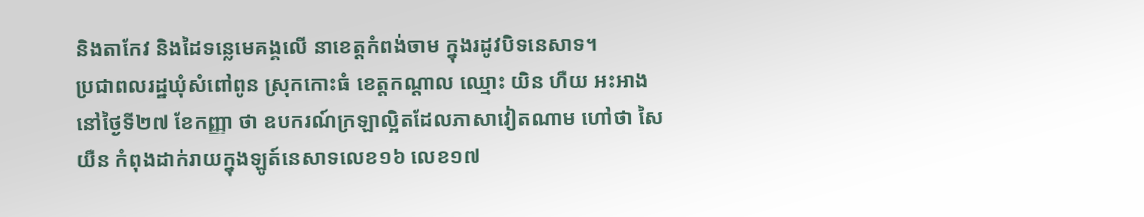និងតាកែវ និងដៃទន្លេមេគង្គលើ នាខេត្តកំពង់ចាម ក្នុងរដូវបិទនេសាទ។
ប្រជាពលរដ្ឋឃុំសំពៅពូន ស្រុកកោះធំ ខេត្តកណ្ដាល ឈ្មោះ យិន ហឺយ អះអាងនៅថ្ងៃទី២៧ ខែកញ្ញា ថា ឧបករណ៍ក្រឡាល្អិតដែលភាសាវៀតណាម ហៅថា សៃយឺន កំពុងដាក់រាយក្នុងឡូត៍នេសាទលេខ១៦ លេខ១៧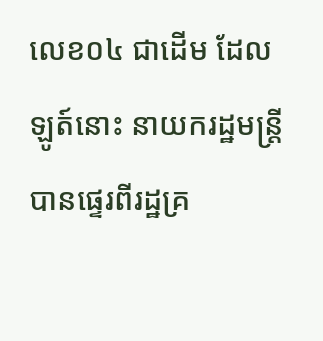លេខ០៤ ជាដើម ដែលឡូត៍នោះ នាយករដ្ឋមន្ត្រីបានផ្ទេរពីរដ្ឋគ្រ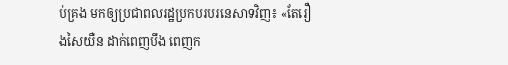ប់គ្រង មកឲ្យប្រជាពលរដ្ឋប្រកបរបរនេសាទវិញ៖ «តែរឿងសៃយឺន ដាក់ពេញបឹង ពេញក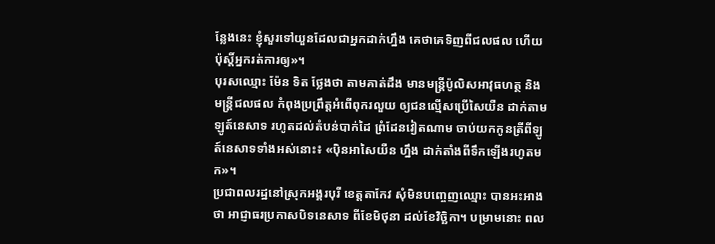ន្លែងនេះ ខ្ញុំសួរទៅយួនដែលជាអ្នកដាក់ហ្នឹង គេថាគេទិញពីជលផល ហើយប៉ុស្តិ៍អ្នករត់ការឲ្យ»។
បុរសឈ្មោះ ម៉ែន ទិត ថ្លែងថា តាមគាត់ដឹង មានមន្ត្រីប៉ូលិសអាវុធហត្ថ និងមន្ត្រីជលផល កំពុងប្រព្រឹត្តអំពើពុករលួយ ឲ្យជនល្មើសប្រើសៃយឺន ដាក់តាមឡូត៍នេសាទ រហូតដល់តំបន់បាក់ដៃ ព្រំដែនវៀតណាម ចាប់យកកូនត្រីពីឡូត៍នេសាទទាំងអស់នោះ៖ «ប៉ិនអាសៃយឺន ហ្នឹង ដាក់តាំងពីទឹកឡើងរហូតមក»។
ប្រជាពលរដ្ឋនៅស្រុកអង្គរបុរី ខេត្តតាកែវ សុំមិនបញ្ចេញឈ្មោះ បានអះអាងថា អាជ្ញាធរប្រកាសបិទនេសាទ ពីខែមិថុនា ដល់ខែវិច្ឆិកា។ បម្រាមនោះ ពល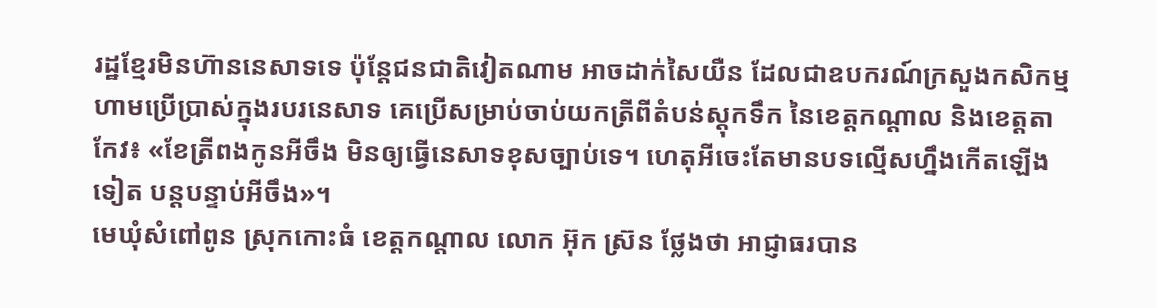រដ្ឋខ្មែរមិនហ៊ាននេសាទទេ ប៉ុន្តែជនជាតិវៀតណាម អាចដាក់សៃយឺន ដែលជាឧបករណ៍ក្រសួងកសិកម្ម ហាមប្រើប្រាស់ក្នុងរបរនេសាទ គេប្រើសម្រាប់ចាប់យកត្រីពីតំបន់ស្តុកទឹក នៃខេត្តកណ្ដាល និងខេត្តតាកែវ៖ «ខែត្រីពងកូនអីចឹង មិនឲ្យធ្វើនេសាទខុសច្បាប់ទេ។ ហេតុអីចេះតែមានបទល្មើសហ្នឹងកើតឡើងទៀត បន្តបន្ទាប់អីចឹង»។
មេឃុំសំពៅពូន ស្រុកកោះធំ ខេត្តកណ្ដាល លោក អ៊ុក ស្រ៊ន ថ្លែងថា អាជ្ញាធរបាន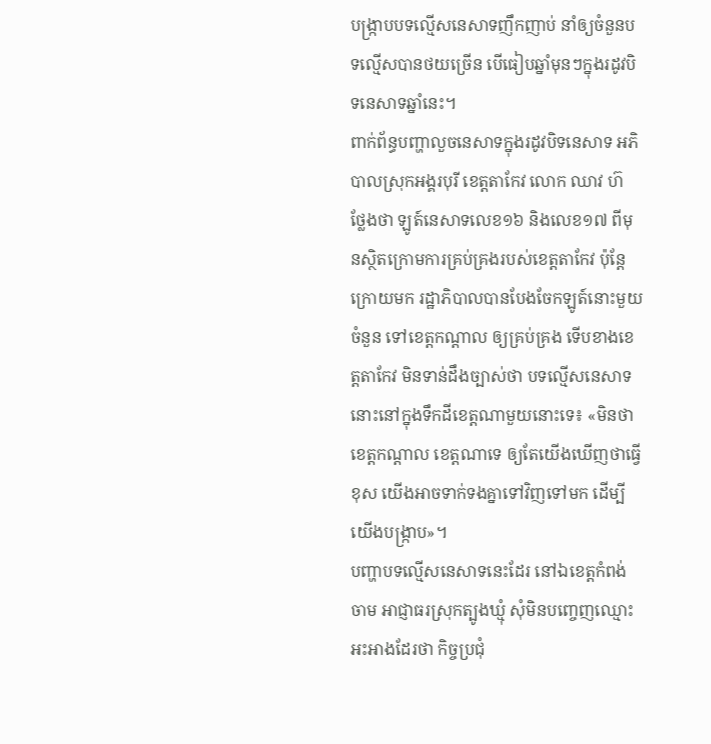បង្ក្រាបបទល្មើសនេសាទញឹកញាប់ នាំឲ្យចំនួនបទល្មើសបានថយច្រើន បើធៀបឆ្នាំមុនៗក្នុងរដូវបិទនេសាទឆ្នាំនេះ។
ពាក់ព័ន្ធបញ្ហាលួចនេសាទក្នុងរដូវបិទនេសាទ អភិបាលស្រុកអង្គរបុរី ខេត្តតាកែវ លោក ឈាវ ហ៊ ថ្លែងថា ឡូត៍នេសាទលេខ១៦ និងលេខ១៧ ពីមុនស្ថិតក្រោមការគ្រប់គ្រងរបស់ខេត្តតាកែវ ប៉ុន្តែក្រោយមក រដ្ឋាភិបាលបានបែងចែកឡូត៍នោះមួយចំនួន ទៅខេត្តកណ្ដាល ឲ្យគ្រប់គ្រង ទើបខាងខេត្តតាកែវ មិនទាន់ដឹងច្បាស់ថា បទល្មើសនេសាទនោះនៅក្នុងទឹកដីខេត្តណាមួយនោះទេ៖ «មិនថាខេត្តកណ្ដាល ខេត្តណាទេ ឲ្យតែយើងឃើញថាធ្វើខុស យើងអាចទាក់ទងគ្នាទៅវិញទៅមក ដើម្បីយើងបង្ក្រាប»។
បញ្ហាបទល្មើសនេសាទនេះដែរ នៅឯខេត្តកំពង់ចាម អាជ្ញាធរស្រុកត្បូងឃ្មុំ សុំមិនបញ្ចេញឈ្មោះ អះអាងដែរថា កិច្ចប្រជុំ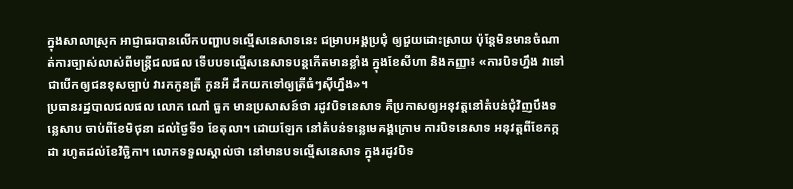ក្នុងសាលាស្រុក អាជ្ញាធរបានលើកបញ្ហាបទល្មើសនេសាទនេះ ជម្រាបអង្គប្រជុំ ឲ្យជួយដោះស្រាយ ប៉ុន្តែមិនមានចំណាត់ការច្បាស់លាស់ពីមន្ត្រីជលផល ទើបបទល្មើសនេសាទបន្តកើតមានខ្លាំង ក្នុងខែសីហា និងកញ្ញា៖ «ការបិទហ្នឹង វាទៅជាបើកឲ្យជនខុសច្បាប់ វារកកូនត្រី កូនអី ដឹកយកទៅឲ្យត្រីធំៗស៊ីហ្នឹង»។
ប្រធានរដ្ឋបាលជលផល លោក ណៅ ធួក មានប្រសាសន៍ថា រដូវបិទនេសាទ គឺប្រកាសឲ្យអនុវត្តនៅតំបន់ជុំវិញបឹងទន្លេសាប ចាប់ពីខែមិថុនា ដល់ថ្ងៃទី១ ខែតុលា។ ដោយឡែក នៅតំបន់ទន្លេមេគង្គក្រោម ការបិទនេសាទ អនុវត្តពីខែកក្កដា រហូតដល់ខែវិច្ឆិកា។ លោកទទួលស្គាល់ថា នៅមានបទល្មើសនេសាទ ក្នុងរដូវបិទ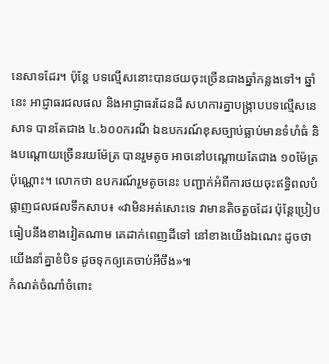នេសាទដែរ។ ប៉ុន្តែ បទល្មើសនោះបានថយចុះច្រើនជាងឆ្នាំកន្លងទៅ។ ឆ្នាំនេះ អាជ្ញាធរជលផល និងអាជ្ញាធរដែនដី សហការគ្នាបង្ក្រាបបទល្មើសនេសាទ បានតែជាង ៤.៦០០ករណី ឯឧបករណ៍ខុសច្បាប់ធ្លាប់មានទំហំធំ និងបណ្តោយច្រើនរយម៉ែត្រ បានរួមតូច អាចនៅបណ្តោយតែជាង ១០ម៉ែត្រប៉ុណ្ណោះ។ លោកថា ឧបករណ៍រួមតូចនេះ បញ្ជាក់អំពីការថយចុះឥទ្ធិពលបំផ្លាញជលផលទឹកសាប៖ «វាមិនអត់សោះទេ វាមានតិចតួចដែរ ប៉ុន្តែប្រៀបធៀបនឹងខាងវៀតណាម គេដាក់ពេញដីទៅ នៅខាងយើងឯណេះ ដូចថាយើងនាំគ្នាខំបិទ ដូចទុកឲ្យគេចាប់អីចឹង»៕
កំណត់ចំណាំចំពោះ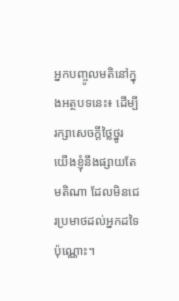អ្នកបញ្ចូលមតិនៅក្នុងអត្ថបទនេះ៖ ដើម្បីរក្សាសេចក្ដីថ្លៃថ្នូរ យើងខ្ញុំនឹងផ្សាយតែមតិណា ដែលមិនជេរប្រមាថដល់អ្នកដទៃប៉ុណ្ណោះ។